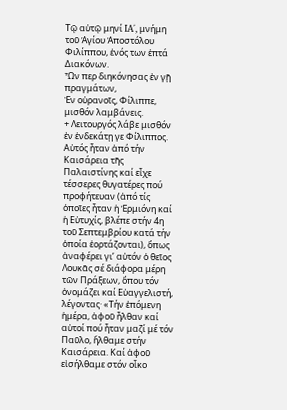Τῷ αὐτῷ μηνί IA΄, μνήμη τοῦ Ἁγίου Ἀποστόλου Φιλίππου, ἑνός των ἑπτά Διακόνων.
Ὧν περ διηκόνησας ἐν γῇ πραγμάτων,
Ἐν οὐρανοῖς, Φίλιππε, μισθόν λαμβάνεις.
+ Λειτουργός λάβε μισθόν ἐν ἑνδεκάτῃ γε Φίλιππος.
Αὐτός ἦταν ἀπό τήν Καισάρεια τῆς Παλαιστίνης καί εἶχε τέσσερες θυγατέρες πού προφήτευαν (ἀπό τίς ὁποῖες ἦταν ἡ Ἑρμιόνη καί ἡ Εὐτυχίς, βλέπε στήν 4η τοῦ Σεπτεμβρίου κατά τήν ὁποία ἑορτάζονται), ὅπως ἀναφέρει γι’ αὐτόν ὁ θεῖος Λουκᾶς σέ διάφορα μέρη τῶν Πράξεων, ὅπου τόν ὀνομάζει καί Εὐαγγελιστή, λέγοντας· «Τήν ἐπόμενη ἡμέρα, ἀφοῦ ἦλθαν καί αὐτοί πού ἦταν μαζί μέ τόν Παῦλο, ἤλθαμε στήν Καισάρεια. Καί ἀφοῦ εἰσήλθαμε στόν οἶκο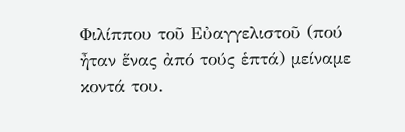Φιλίππου τοῦ Εὐαγγελιστοῦ (πού ἦταν ἕνας ἀπό τούς ἑπτά) μείναμε κοντά του.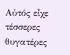Αὐτός εἶχε τέσσερες θυγατέρες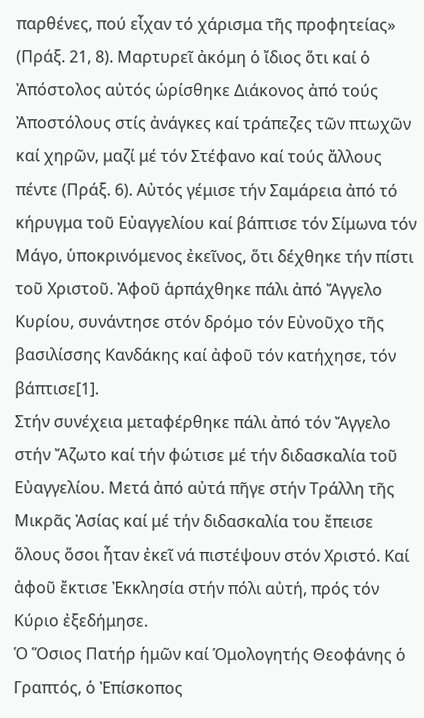παρθένες, πού εἶχαν τό χάρισμα τῆς προφητείας» (Πράξ. 21, 8). Μαρτυρεῖ ἀκόμη ὁ ἴδιος ὅτι καί ὁ Ἀπόστολος αὐτός ὡρίσθηκε Διάκονος ἀπό τούς Ἀποστόλους στίς ἀνάγκες καί τράπεζες τῶν πτωχῶν καί χηρῶν, μαζί μέ τόν Στέφανο καί τούς ἄλλους πέντε (Πράξ. 6). Αὐτός γέμισε τήν Σαμάρεια ἀπό τό κήρυγμα τοῦ Εὐαγγελίου καί βάπτισε τόν Σίμωνα τόν Μάγο, ὑποκρινόμενος ἐκεῖνος, ὅτι δέχθηκε τήν πίστι τοῦ Χριστοῦ. Ἀφοῦ ἁρπάχθηκε πάλι ἀπό Ἄγγελο Κυρίου, συνάντησε στόν δρόμο τόν Εὐνοῦχο τῆς βασιλίσσης Κανδάκης καί ἀφοῦ τόν κατήχησε, τόν βάπτισε[1].
Στήν συνέχεια μεταφέρθηκε πάλι ἀπό τόν Ἄγγελο στήν Ἄζωτο καί τήν φώτισε μέ τήν διδασκαλία τοῦ Εὐαγγελίου. Μετά ἀπό αὐτά πῆγε στήν Τράλλη τῆς Μικρᾶς Ἀσίας καί μέ τήν διδασκαλία του ἔπεισε ὅλους ὅσοι ἦταν ἐκεῖ νά πιστέψουν στόν Χριστό. Καί ἀφοῦ ἔκτισε Ἐκκλησία στήν πόλι αὐτή, πρός τόν Κύριο ἐξεδήμησε.
Ὁ Ὅσιος Πατήρ ἡμῶν καί Ὁμολογητής Θεοφάνης ὁ Γραπτός, ὁ Ἐπίσκοπος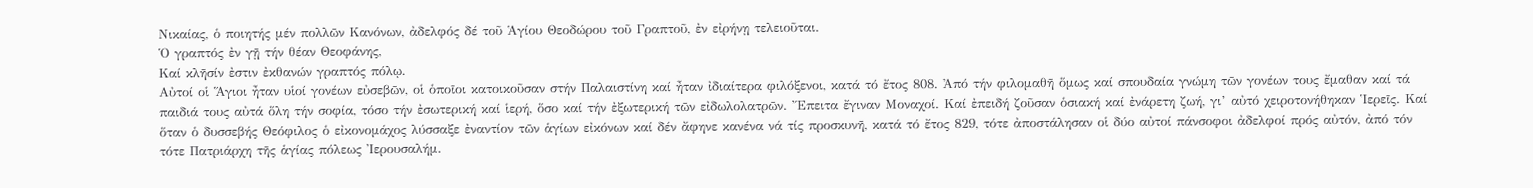Νικαίας, ὁ ποιητής μέν πολλῶν Κανόνων, ἀδελφός δέ τοῦ Ἁγίου Θεοδώρου τοῦ Γραπτοῦ, ἐν εἰρήνῃ τελειοῦται.
Ὁ γραπτός ἐν γῇ τήν θέαν Θεοφάνης,
Καί κλῆσίν ἐστιν ἐκθανών γραπτός πόλῳ.
Αὐτοί οἱ Ἅγιοι ἦταν υἱοί γονέων εὐσεβῶν, οἱ ὁποῖοι κατοικοῦσαν στήν Παλαιστίνη καί ἦταν ἰδιαίτερα φιλόξενοι, κατά τό ἔτος 808. Ἀπό τήν φιλομαθῆ ὅμως καί σπουδαία γνώμη τῶν γονέων τους ἔμαθαν καί τά παιδιά τους αὐτά ὅλη τήν σοφία, τόσο τήν ἐσωτερική καί ἱερή, ὅσο καί τήν ἐξωτερική τῶν εἰδωλολατρῶν. Ἔπειτα ἔγιναν Μοναχοί. Καί ἐπειδή ζοῦσαν ὁσιακή καί ἐνάρετη ζωή, γι’ αὐτό χειροτονήθηκαν Ἱερεῖς. Καί ὅταν ὁ δυσσεβής Θεόφιλος ὁ εἰκονομάχος λύσσαξε ἐναντίον τῶν ἁγίων εἰκόνων καί δέν ἄφηνε κανένα νά τίς προσκυνῆ, κατά τό ἔτος 829, τότε ἀποστάλησαν οἱ δύο αὐτοί πάνσοφοι ἀδελφοί πρός αὐτόν, ἀπό τόν τότε Πατριάρχη τῆς ἁγίας πόλεως Ἰερουσαλήμ.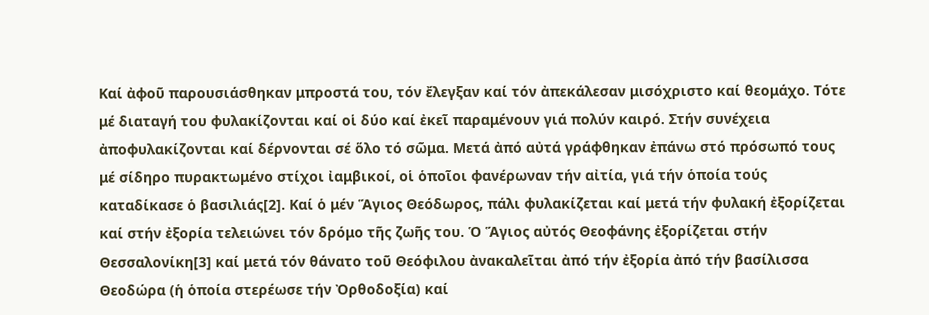Καί ἀφοῦ παρουσιάσθηκαν μπροστά του, τόν ἔλεγξαν καί τόν ἀπεκάλεσαν μισόχριστο καί θεομάχο. Τότε μέ διαταγή του φυλακίζονται καί οἱ δύο καί ἐκεῖ παραμένουν γιά πολύν καιρό. Στήν συνέχεια ἀποφυλακίζονται καί δέρνονται σέ ὅλο τό σῶμα. Μετά ἀπό αὐτά γράφθηκαν ἐπάνω στό πρόσωπό τους μέ σίδηρο πυρακτωμένο στίχοι ἰαμβικοί, οἱ ὁποῖοι φανέρωναν τήν αἰτία, γιά τήν ὁποία τούς καταδίκασε ὁ βασιλιάς[2]. Καί ὁ μέν Ἅγιος Θεόδωρος, πάλι φυλακίζεται καί μετά τήν φυλακή ἐξορίζεται καί στήν ἐξορία τελειώνει τόν δρόμο τῆς ζωῆς του. Ὁ Ἅγιος αὐτός Θεοφάνης ἐξορίζεται στήν Θεσσαλονίκη[3] καί μετά τόν θάνατο τοῦ Θεόφιλου ἀνακαλεῖται ἀπό τήν ἐξορία ἀπό τήν βασίλισσα Θεοδώρα (ἡ ὁποία στερέωσε τήν Ὀρθοδοξία) καί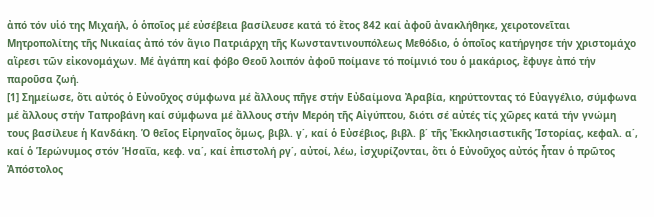ἀπό τόν υἱό της Μιχαήλ, ὁ ὁποῖος μέ εὐσέβεια βασίλευσε κατά τό ἔτος 842 καί ἀφοῦ ἀνακλήθηκε, χειροτονεῖται Μητροπολίτης τῆς Νικαίας ἀπό τόν ἅγιο Πατριάρχη τῆς Κωνσταντινουπόλεως Μεθόδιο, ὁ ὁποῖος κατήργησε τήν χριστομάχο αἵρεσι τῶν εἰκονομάχων. Μέ ἀγάπη καί φόβο Θεοῦ λοιπόν ἀφοῦ ποίμανε τό ποίμνιό του ὁ μακάριος, ἔφυγε ἀπό τήν παροῦσα ζωή.
[1] Σημείωσε, ὅτι αὐτός ὁ Εὐνοῦχος σύμφωνα μέ ἄλλους πῆγε στήν Εὐδαίμονα Ἀραβία, κηρύττοντας τό Εὐαγγέλιο, σύμφωνα μέ ἄλλους στήν Ταπροβάνη καί σύμφωνα μέ ἄλλους στήν Μερόη τῆς Αἰγύπτου, διότι σέ αὐτές τίς χῶρες κατά τήν γνώμη τους βασίλευε ἡ Κανδάκη. Ὁ θεῖος Εἰρηναῖος ὅμως, βιβλ. γ΄, καί ὁ Εὐσέβιος, βιβλ. β΄ τῆς Ἐκκλησιαστικῆς Ἱστορίας, κεφαλ. α΄, καί ὁ Ἱερώνυμος στόν Ἡσαΐα, κεφ. να΄, καί ἐπιστολή ργ΄, αὐτοί, λέω, ἰσχυρίζονται, ὅτι ὁ Εὐνοῦχος αὐτός ἦταν ὁ πρῶτος Ἀπόστολος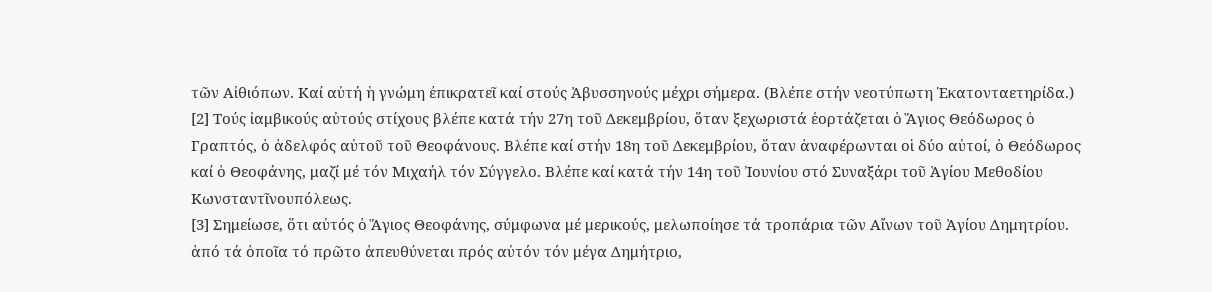τῶν Αἰθιόπων. Καί αὐτή ἡ γνώμη ἐπικρατεῖ καί στούς Ἀβυσσηνούς μέχρι σήμερα. (Βλέπε στήν νεοτύπωτη Ἑκατονταετηρίδα.)
[2] Τούς ἰαμβικούς αὐτούς στίχους βλέπε κατά τήν 27η τοῦ Δεκεμβρίου, ὅταν ξεχωριστά ἑορτάζεται ὁ Ἅγιος Θεόδωρος ὁ Γραπτός, ὁ ἀδελφός αὐτοῦ τοῦ Θεοφάνους. Βλέπε καί στήν 18η τοῦ Δεκεμβρίου, ὅταν ἀναφέρωνται οἱ δύο αὐτοί, ὁ Θεόδωρος καί ὁ Θεοφάνης, μαζί μέ τόν Μιχαήλ τόν Σύγγελο. Βλέπε καί κατά τήν 14η τοῦ Ἰουνίου στό Συναξάρι τοῦ Ἁγίου Μεθοδίου Κωνσταντῖνουπόλεως.
[3] Σημείωσε, ὅτι αὐτός ὁ Ἅγιος Θεοφάνης, σύμφωνα μέ μερικούς, μελωποίησε τά τροπάρια τῶν Αἴνων τοῦ Ἁγίου Δημητρίου. ἀπό τά ὁποῖα τό πρῶτο ἀπευθύνεται πρός αὐτόν τόν μέγα Δημήτριο,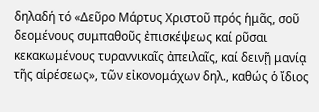δηλαδή τό «Δεῦρο Μάρτυς Χριστοῦ πρός ἡμᾶς, σοῦ δεομένους συμπαθοῦς ἐπισκέψεως καί ρῦσαι κεκακωμένους τυραννικαῖς ἀπειλαῖς, καί δεινῇ μανίᾳ τῆς αἱρέσεως», τῶν εἰκονομάχων δηλ., καθώς ὁ ἴδιος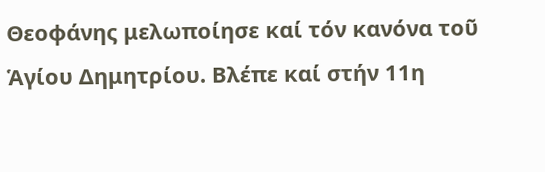Θεοφάνης μελωποίησε καί τόν κανόνα τοῦ Ἁγίου Δημητρίου. Βλέπε καί στήν 11η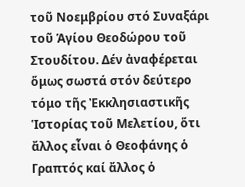τοῦ Νοεμβρίου στό Συναξάρι τοῦ Ἁγίου Θεοδώρου τοῦ Στουδίτου. Δέν ἀναφέρεται ὅμως σωστά στόν δεύτερο τόμο τῆς Ἐκκλησιαστικῆς Ἱστορίας τοῦ Μελετίου, ὅτι ἄλλος εἶναι ὁ Θεοφάνης ὁ Γραπτός καί ἄλλος ὁ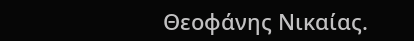Θεοφάνης Νικαίας.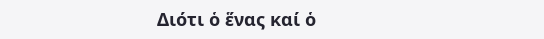Διότι ὁ ἕνας καί ὁ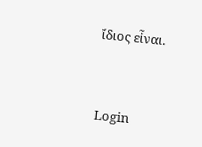ἴδιος εἶναι.


Login